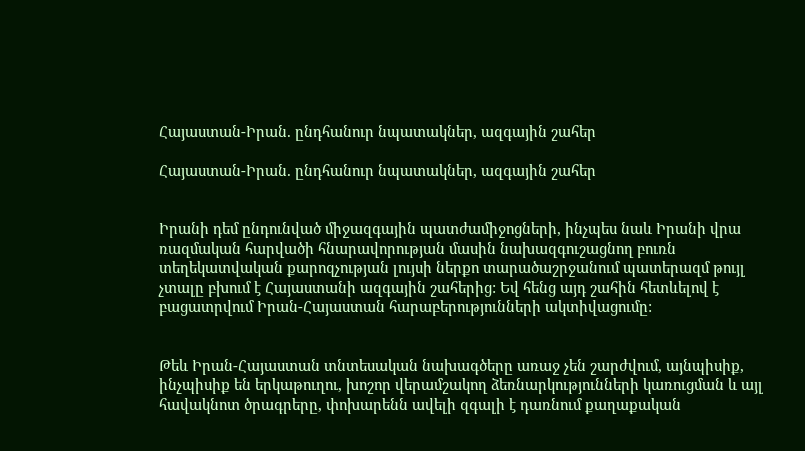Հայաստան-Իրան. ընդհանուր նպատակներ, ազգային շահեր

Հայաստան-Իրան. ընդհանուր նպատակներ, ազգային շահեր


Իրանի դեմ ընդունված միջազգային պատժամիջոցների, ինչպես նաև Իրանի վրա ռազմական հարվածի հնարավորության մասին նախազգուշացնող բուռն տեղեկատվական քարոզչության լույսի ներքո տարածաշրջանում պատերազմ թույլ չտալը բխում է Հայաստանի ազգային շահերից: Եվ հենց այդ շահին հետևելով է բացատրվում Իրան-Հայաստան հարաբերությունների ակտիվացումը:


Թեև Իրան-Հայաստան տնտեսական նախագծերը առաջ չեն շարժվում, այնպիսիք, ինչպիսիք են երկաթուղու, խոշոր վերամշակող ձեռնարկությունների կառուցման և այլ հավակնոտ ծրագրերը, փոխարենն ավելի զգալի է դառնում քաղաքական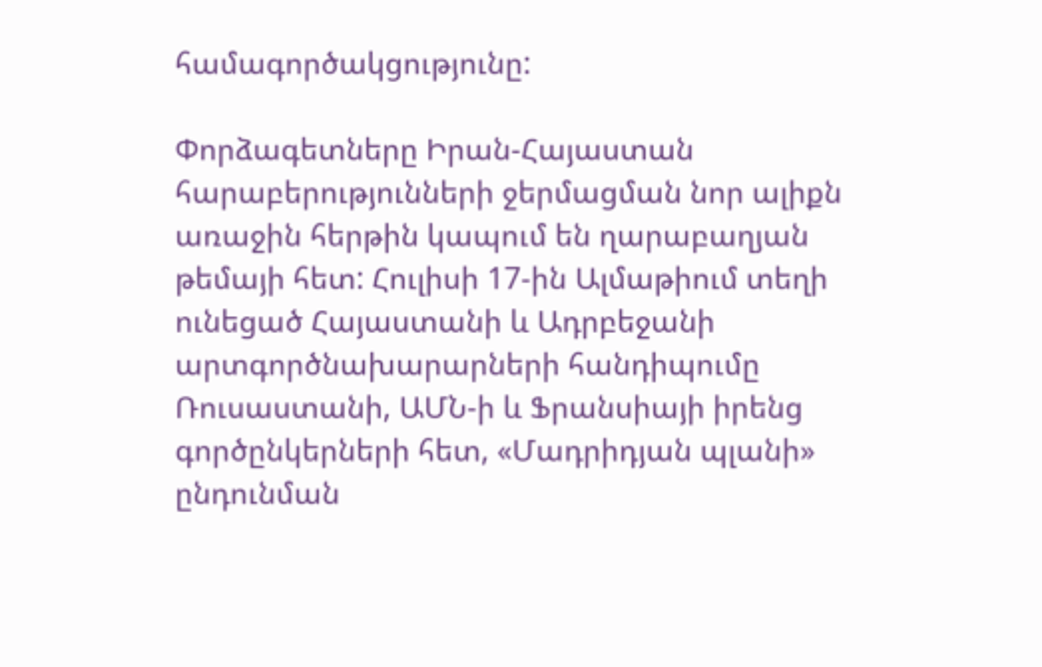համագործակցությունը:

Փորձագետները Իրան-Հայաստան հարաբերությունների ջերմացման նոր ալիքն առաջին հերթին կապում են ղարաբաղյան թեմայի հետ: Հուլիսի 17-ին Ալմաթիում տեղի ունեցած Հայաստանի և Ադրբեջանի արտգործնախարարների հանդիպումը Ռուսաստանի, ԱՄՆ-ի և Ֆրանսիայի իրենց գործընկերների հետ, «Մադրիդյան պլանի» ընդունման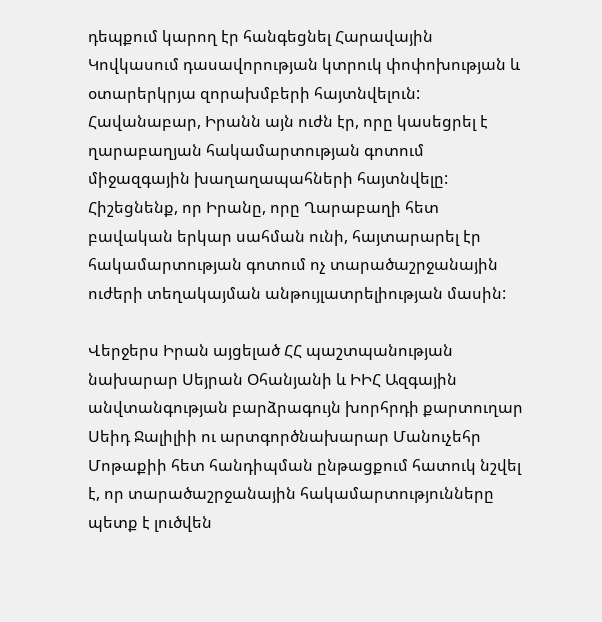դեպքում կարող էր հանգեցնել Հարավային Կովկասում դասավորության կտրուկ փոփոխության և օտարերկրյա զորախմբերի հայտնվելուն: Հավանաբար, Իրանն այն ուժն էր, որը կասեցրել է ղարաբաղյան հակամարտության գոտում միջազգային խաղաղապահների հայտնվելը: Հիշեցնենք, որ Իրանը, որը Ղարաբաղի հետ բավական երկար սահման ունի, հայտարարել էր հակամարտության գոտում ոչ տարածաշրջանային ուժերի տեղակայման անթույլատրելիության մասին:

Վերջերս Իրան այցելած ՀՀ պաշտպանության նախարար Սեյրան Օհանյանի և ԻԻՀ Ազգային անվտանգության բարձրագույն խորհրդի քարտուղար Սեիդ Ջալիլիի ու արտգործնախարար Մանուչեհր Մոթաքիի հետ հանդիպման ընթացքում հատուկ նշվել է, որ տարածաշրջանային հակամարտությունները պետք է լուծվեն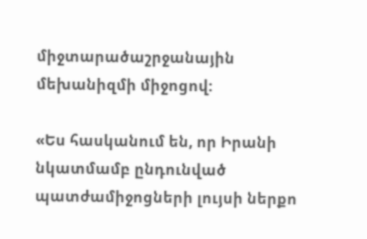միջտարածաշրջանային մեխանիզմի միջոցով:

«Ես հասկանում են, որ Իրանի նկատմամբ ընդունված պատժամիջոցների լույսի ներքո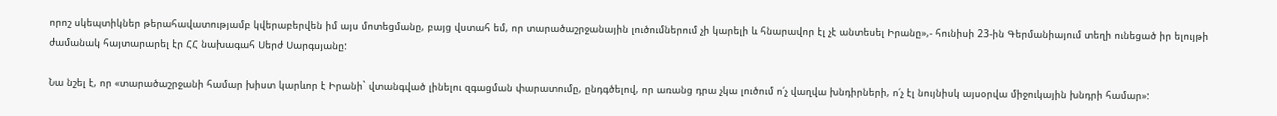որոշ սկեպտիկներ թերահավատությամբ կվերաբերվեն իմ այս մոտեցմանը, բայց վստահ եմ, որ տարածաշրջանային լուծումներում չի կարելի և հնարավոր էլ չէ անտեսել Իրանը»,- հունիսի 23-ին Գերմանիայում տեղի ունեցած իր ելույթի ժամանակ հայտարարել էր ՀՀ նախագահ Սերժ Սարգսյանը:

Նա նշել է, որ «տարածաշրջանի համար խիստ կարևոր է Իրանի` վտանգված լինելու զգացման փարատումը, ընդգծելով, որ առանց դրա չկա լուծում ո՛չ վաղվա խնդիրների, ո՛չ էլ նույնիսկ այսօրվա միջուկային խնդրի համար»: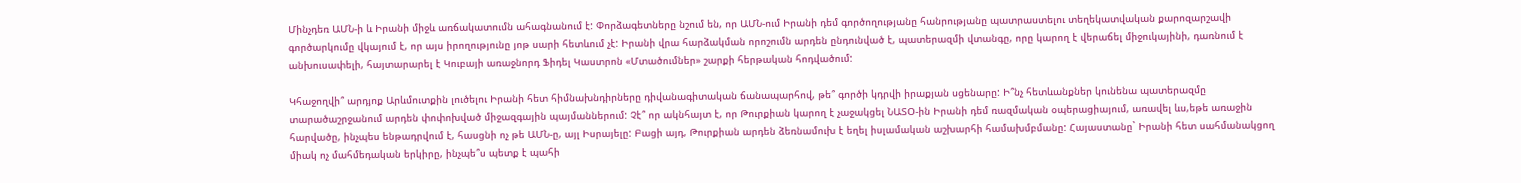Մինչդեռ ԱՄՆ-ի և Իրանի միջև առճակատումն ահագնանում է: Փորձագետները նշում են, որ ԱՄՆ-ում Իրանի դեմ գործողությանը հանրությանը պատրաստելու տեղեկատվական քարոզարշավի գործարկումը վկայում է, որ այս իրողությունը յոթ սարի հետևում չէ: Իրանի վրա հարձակման որոշումն արդեն ընդունված է, պատերազմի վտանգը, որը կարող է վերաճել միջուկայինի, դառնում է անխուսափելի, հայտարարել է Կուբայի առաջնորդ Ֆիդել Կաստրոն «Մտածումներ» շարքի հերթական հոդվածում:

Կհաջողվի՞ արդյոք Արևմուտքին լուծելու Իրանի հետ հիմնախնդիրները դիվանագիտական ճանապարհով, թե՞ գործի կդրվի իրաքյան սցենարը: Ի՞նչ հետևանքներ կունենա պատերազմը տարածաշրջանում արդեն փոփոխված միջազգային պայմաններում: Չէ՞ որ ակնհայտ է, որ Թուրքիան կարող է չաջակցել ՆԱՏՕ-ին Իրանի դեմ ռազմական օպերացիայում, առավել ևս,եթե առաջին հարվածը, ինչպես ենթադրվում է, հասցնի ոչ թե ԱՄՆ-ը, այլ Իսրայելը: Բացի այդ, Թուրքիան արդեն ձեռնամուխ է եղել իսլամական աշխարհի համախմբմանը: Հայաստանը` Իրանի հետ սահմանակցող միակ ոչ մահմեդական երկիրը, ինչպե՞ս պետք է պահի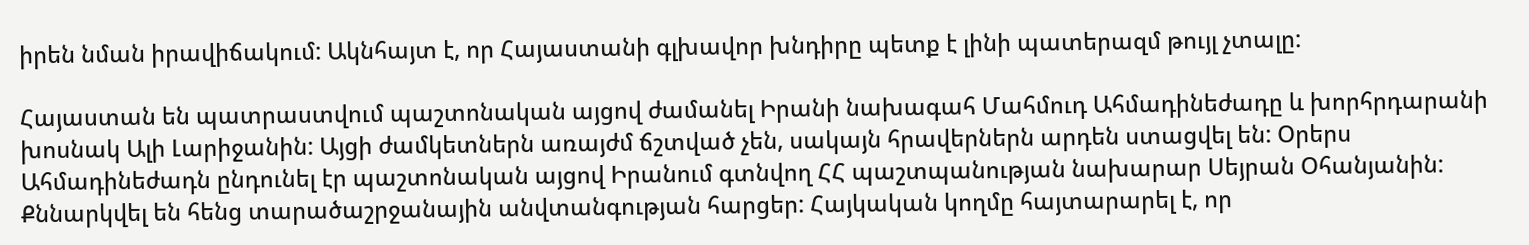իրեն նման իրավիճակում: Ակնհայտ է, որ Հայաստանի գլխավոր խնդիրը պետք է լինի պատերազմ թույլ չտալը:

Հայաստան են պատրաստվում պաշտոնական այցով ժամանել Իրանի նախագահ Մահմուդ Ահմադինեժադը և խորհրդարանի խոսնակ Ալի Լարիջանին: Այցի ժամկետներն առայժմ ճշտված չեն, սակայն հրավերներն արդեն ստացվել են: Օրերս Ահմադինեժադն ընդունել էր պաշտոնական այցով Իրանում գտնվող ՀՀ պաշտպանության նախարար Սեյրան Օհանյանին: Քննարկվել են հենց տարածաշրջանային անվտանգության հարցեր: Հայկական կողմը հայտարարել է, որ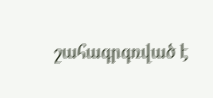շահագրգռված է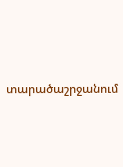տարածաշրջանում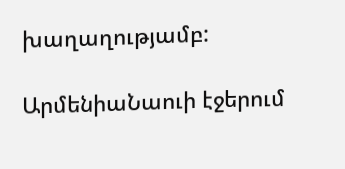խաղաղությամբ:

ԱրմենիաՆաուի էջերում